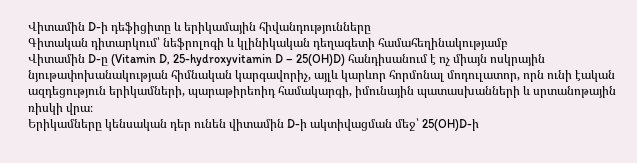Վիտամին D-ի դեֆիցիտը և երիկամային հիվանդությունները
Գիտական դիտարկում՝ նեֆրոլոգի և կլինիկական դեղագետի համահեղինակությամբ
Վիտամին D-ը (Vitamin D, 25-hydroxyvitamin D – 25(OH)D) հանդիսանում է ոչ միայն ոսկրային նյութափոխանակության հիմնական կարգավորիչ, այլև կարևոր հորմոնալ մոդուլատոր, որն ունի էական ազդեցություն երիկամների, պարաթիրեոիդ համակարգի, իմունային պատասխանների և սրտանոթային ռիսկի վրա։
Երիկամները կենսական դեր ունեն վիտամին D-ի ակտիվացման մեջ՝ 25(OH)D-ի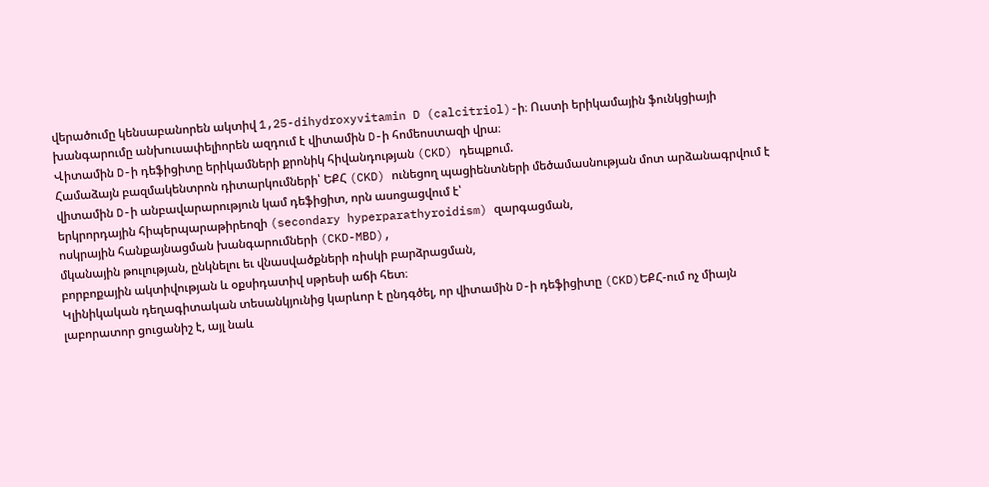վերածումը կենսաբանորեն ակտիվ 1,25-dihydroxyvitamin D (calcitriol)-ի։ Ուստի երիկամային ֆունկցիայի խանգարումը անխուսափելիորեն ազդում է վիտամին D-ի հոմեոստազի վրա։
Վիտամին D-ի դեֆիցիտը երիկամների քրոնիկ հիվանդության (CKD) դեպքում.
Համաձայն բազմակենտրոն դիտարկումների՝ ԵՔՀ (CKD) ունեցող պացիենտների մեծամասնության մոտ արձանագրվում է վիտամին D-ի անբավարարություն կամ դեֆիցիտ, որն ասոցացվում է՝
երկրորդային հիպերպարաթիրեոզի (secondary hyperparathyroidism) զարգացման,
ոսկրային հանքայնացման խանգարումների (CKD-MBD),
մկանային թուլության, ընկնելու եւ վնասվածքների ռիսկի բարձրացման,
բորբոքային ակտիվության և օքսիդատիվ սթրեսի աճի հետ։
Կլինիկական դեղագիտական տեսանկյունից կարևոր է ընդգծել, որ վիտամին D-ի դեֆիցիտը (CKD)ԵՔՀ-ում ոչ միայն լաբորատոր ցուցանիշ է, այլ նաև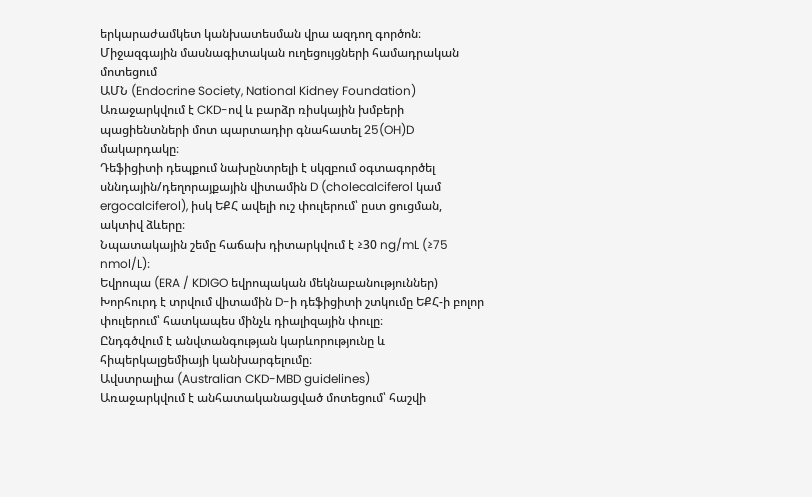երկարաժամկետ կանխատեսման վրա ազդող գործոն։
Միջազգային մասնագիտական ուղեցույցների համադրական մոտեցում
ԱՄՆ (Endocrine Society, National Kidney Foundation)
Առաջարկվում է CKD-ով և բարձր ռիսկային խմբերի պացիենտների մոտ պարտադիր գնահատել 25(OH)D մակարդակը։
Դեֆիցիտի դեպքում նախընտրելի է սկզբում օգտագործել սննդային/դեղորայքային վիտամին D (cholecalciferol կամ ergocalciferol), իսկ ԵՔՀ ավելի ուշ փուլերում՝ ըստ ցուցման, ակտիվ ձևերը։
Նպատակային շեմը հաճախ դիտարկվում է ≥30 ng/mL (≥75 nmol/L)։
Եվրոպա (ERA / KDIGO եվրոպական մեկնաբանություններ)
Խորհուրդ է տրվում վիտամին D-ի դեֆիցիտի շտկումը ԵՔՀ-ի բոլոր փուլերում՝ հատկապես մինչև դիալիզային փուլը։
Ընդգծվում է անվտանգության կարևորությունը և հիպերկալցեմիայի կանխարգելումը։
Ավստրալիա (Australian CKD-MBD guidelines)
Առաջարկվում է անհատականացված մոտեցում՝ հաշվի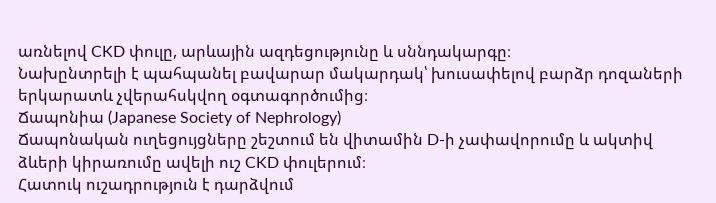առնելով CKD փուլը, արևային ազդեցությունը և սննդակարգը։
Նախընտրելի է պահպանել բավարար մակարդակ՝ խուսափելով բարձր դոզաների երկարատև չվերահսկվող օգտագործումից։
Ճապոնիա (Japanese Society of Nephrology)
Ճապոնական ուղեցույցները շեշտում են վիտամին D-ի չափավորումը և ակտիվ ձևերի կիրառումը ավելի ուշ CKD փուլերում։
Հատուկ ուշադրություն է դարձվում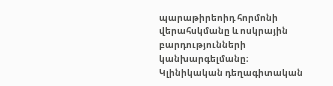պարաթիրեոիդ հորմոնի վերահսկմանը և ոսկրային բարդությունների կանխարգելմանը։
Կլինիկական դեղագիտական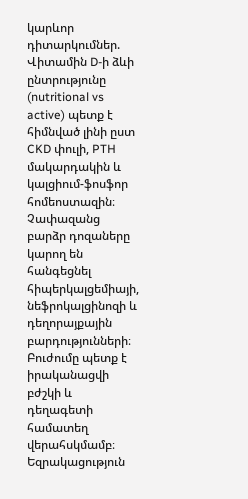կարևոր դիտարկումներ.
Վիտամին D-ի ձևի ընտրությունը (nutritional vs active) պետք է հիմնված լինի ըստ CKD փուլի, PTH մակարդակին և կալցիում-ֆոսֆոր հոմեոստազին։
Չափազանց բարձր դոզաները կարող են հանգեցնել հիպերկալցեմիայի, նեֆրոկալցինոզի և դեղորայքային բարդությունների։
Բուժումը պետք է իրականացվի բժշկի և դեղագետի համատեղ վերահսկմամբ։
Եզրակացություն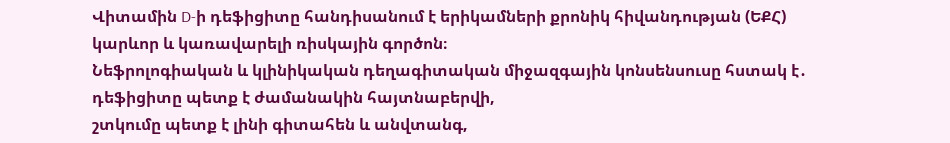Վիտամին D-ի դեֆիցիտը հանդիսանում է երիկամների քրոնիկ հիվանդության (ԵՔՀ) կարևոր և կառավարելի ռիսկային գործոն։
Նեֆրոլոգիական և կլինիկական դեղագիտական միջազգային կոնսենսուսը հստակ է․
դեֆիցիտը պետք է ժամանակին հայտնաբերվի,
շտկումը պետք է լինի գիտահեն և անվտանգ,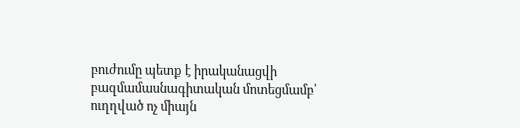բուժումը պետք է իրականացվի բազմամասնագիտական մոտեցմամբ՝ ուղղված ոչ միայն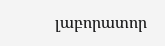լաբորատոր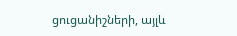ցուցանիշների, այլև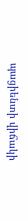պացիենտի վիճակի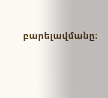բարելավմանը։